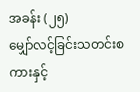အခန်း (၂၅)
မျှော်လင့်ခြင်းသတင်းစကားနှင့်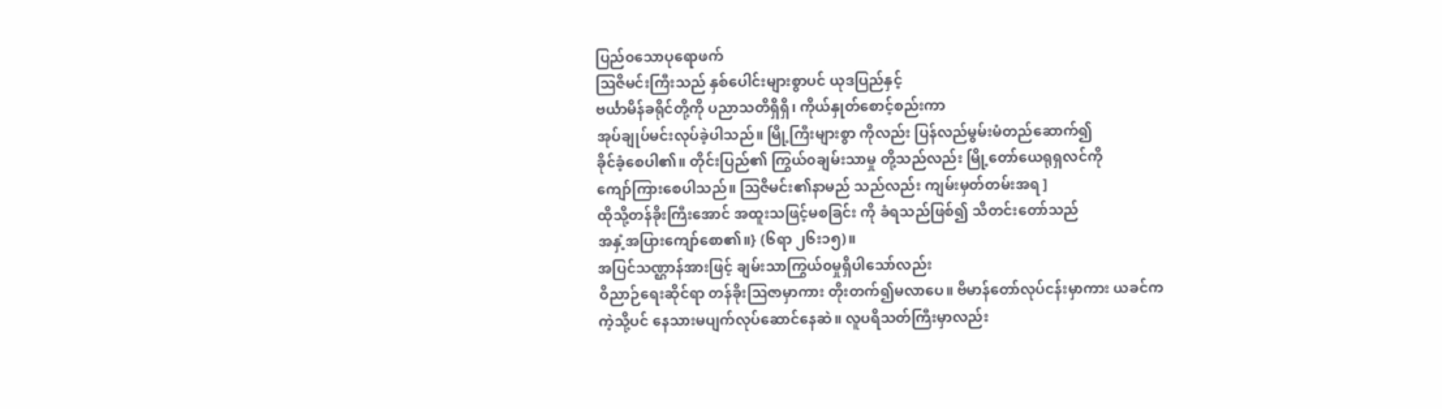ပြည်၀သောပုရောဖက်
ဩဇိမင်းကြီးသည် နှစ်ပေါင်းများစွာပင် ယုဒပြည်နှင့်
ဗင်္ယာမိန်ခရိုင်တို့ကို ပညာသတိရှိရှိ၊ ကိုယ်နှုတ်စောင့်စည်းကာ
အုပ်ချုပ်မင်းလုပ်ခဲ့ပါသည်။ မြို့ကြီးများစွာ ကိုလည်း ပြန်လည်မွမ်းမံတည်ဆောက်၍
ခိုင်ခံ့စေပါ၏။ တိုင်းပြည်၏ ကြွယ်၀ချမ်းသာမှု တို့သည်လည်း မြို့တော်ယေရုရှလင်ကို
ကျော်ကြားစေပါသည်။ ဩဇိမင်း၏နာမည် သည်လည်း ကျမ်းမှတ်တမ်းအရ ]
ထိုသို့တန်ခိုးကြီးအောင် အထူးသဖြင့်မစခြင်း ကို ခံရသည်ဖြစ်၍ သိတင်းတော်သည်
အနှံ့အပြားကျော်စော၏။} (၆ရာ ၂၆း၁၅)။
အပြင်သဏ္ဌာန်အားဖြင့် ချမ်းသာကြွယ်၀မှုရှိပါသော်လည်း
ဝိညာဉ်ရေးဆိုင်ရာ တန်ခိုးဩဇာမှာကား တိုးတက်၍မလာပေ။ ဗိမာန်တော်လုပ်ငန်းမှာကား ယခင်က
ကဲ့သို့ပင် နေသားမပျက်လုပ်ဆောင်နေဆဲ။ လူပရိသတ်ကြီးမှာလည်း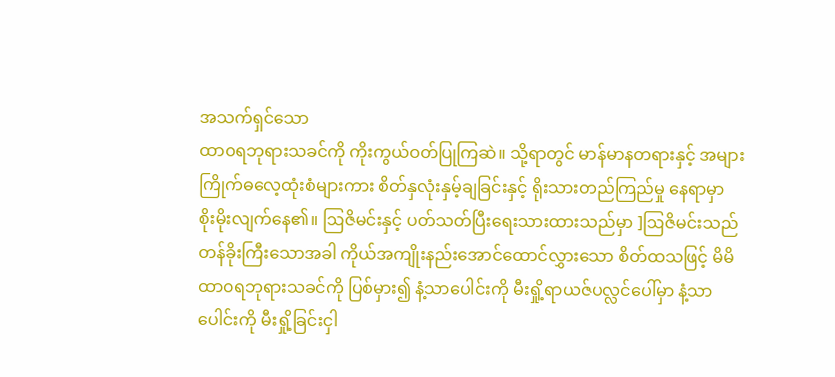အသက်ရှင်သော
ထာ၀ရဘုရားသခင်ကို ကိုးကွယ်ဝတ်ပြုကြဆဲ။ သို့ရာတွင် မာန်မာနတရားနှင့် အများ
ကြိုက်ဓလေ့ထုံးစံများကား စိတ်နှလုံးနှမ့်ချခြင်းနှင့် ရိုးသားတည်ကြည်မှု နေရာမှာ
စိုးမိုးလျက်နေ၏။ ဩဇိမင်းနှင့် ပတ်သတ်ပြီးရေးသားထားသည်မှာ ]ဩဇိမင်းသည်
တန်ခိုးကြီးသောအခါ ကိုယ်အကျိုးနည်းအောင်ထောင်လွှားသော စိတ်ထသဖြင့် မိမိ
ထာ၀ရဘုရားသခင်ကို ပြစ်မှား၍ နံ့သာပေါင်းကို မီးရှို့ရာယဇ်ပလ္လင်ပေါ်မှာ နံ့သာ
ပေါင်းကို မီးရှို့ခြင်းငှါ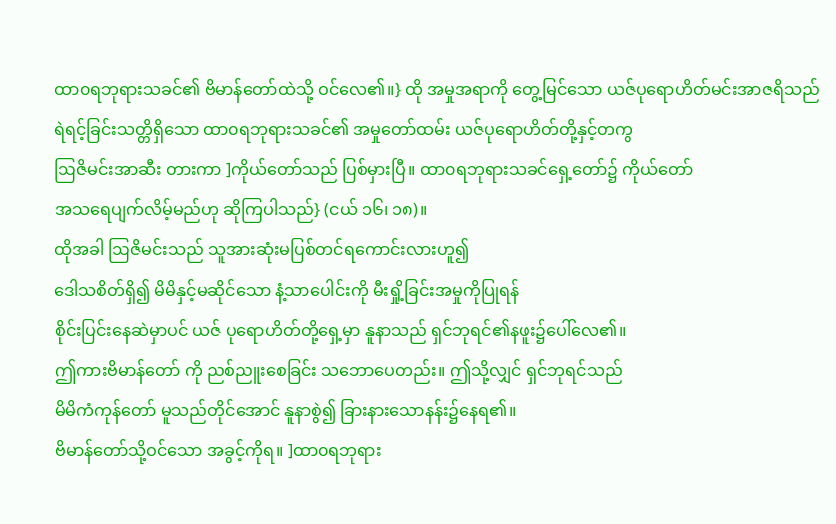ထာ၀ရဘုရားသခင်၏ ဗိမာန်တော်ထဲသို့ ဝင်လေ၏။} ထို အမှုအရာကို တွေ့မြင်သော ယဇ်ပုရောဟိတ်မင်းအာဇရိသည်
ရဲရင့်ခြင်းသတ္တိရှိသော ထာ၀ရဘုရားသခင်၏ အမှုတော်ထမ်း ယဇ်ပုရောဟိတ်တို့နှင့်တကွ
ဩဇိမင်းအာဆီး တားကာ ]ကိုယ်တော်သည် ပြစ်မှားပြီ။ ထာ၀ရဘုရားသခင်ရှေ့တော်၌ ကိုယ်တော်
အသရေပျက်လိမ့်မည်ဟု ဆိုကြပါသည်} (ငယ် ၁၆၊ ၁၈)။
ထိုအခါ ဩဇိမင်းသည် သူအားဆုံးမပြစ်တင်ရကောင်းလားဟူ၍
ဒေါသစိတ်ရှိ၍ မိမိနှင့်မဆိုင်သော နံ့သာပေါင်းကို မီးရှို့ခြင်းအမှုကိုပြုရန်
စိုင်းပြင်းနေဆဲမှာပင် ယဇ် ပုရောဟိတ်တို့ရှေ့မှာ နူနာသည် ရှင်ဘုရင်၏နဖူး၌ပေါ်လေ၏။
ဤကားဗိမာန်တော် ကို ညစ်ညူးစေခြင်း သဘောပေတည်း။ ဤသို့လျှင် ရှင်ဘုရင်သည်
မိမိကံကုန်တော် မူသည်တိုင်အောင် နူနာစွဲ၍ ခြားနားသောနန်း၌နေရ၏။
ဗိမာန်တော်သို့ဝင်သော အခွင့်ကိုရ။ ]ထာ၀ရဘုရား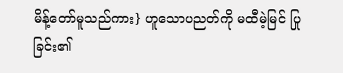မိန့်တော်မူသည်ကား} ဟူသောပညတ်ကို မထီမဲ့မြင် ပြုခြင်း၏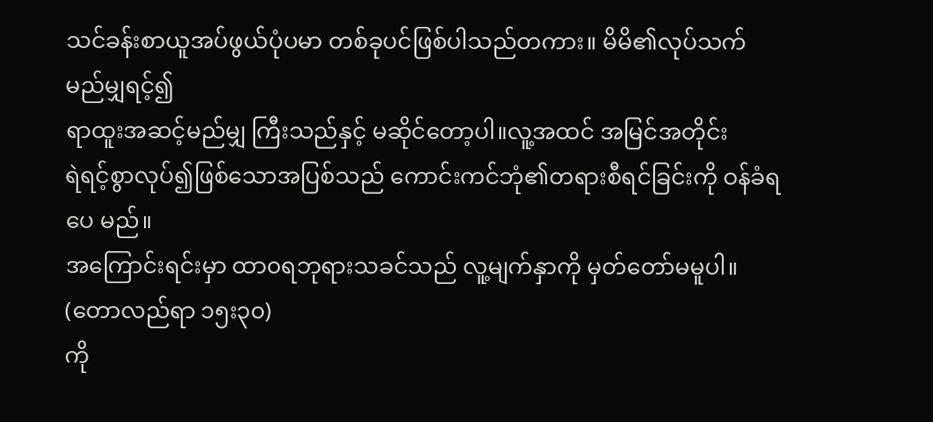သင်ခန်းစာယူအပ်ဖွယ်ပုံပမာ တစ်ခုပင်ဖြစ်ပါသည်တကား။ မိမိ၏လုပ်သက် မည်မျှရင့်၍
ရာထူးအဆင့်မည်မျှ ကြီးသည်နှင့် မဆိုင်တော့ပါ။လူ့အထင် အမြင်အတိုင်း
ရဲရင့်စွာလုပ်၍ဖြစ်သောအပြစ်သည် ကောင်းကင်ဘုံ၏တရားစီရင်ခြင်းကို ဝန်ခံရပေ မည်။
အကြောင်းရင်းမှာ ထာ၀ရဘုရားသခင်သည် လူ့မျက်နှာကို မှတ်တော်မမူပါ။ (တောလည်ရာ ၁၅း၃၀)
ကို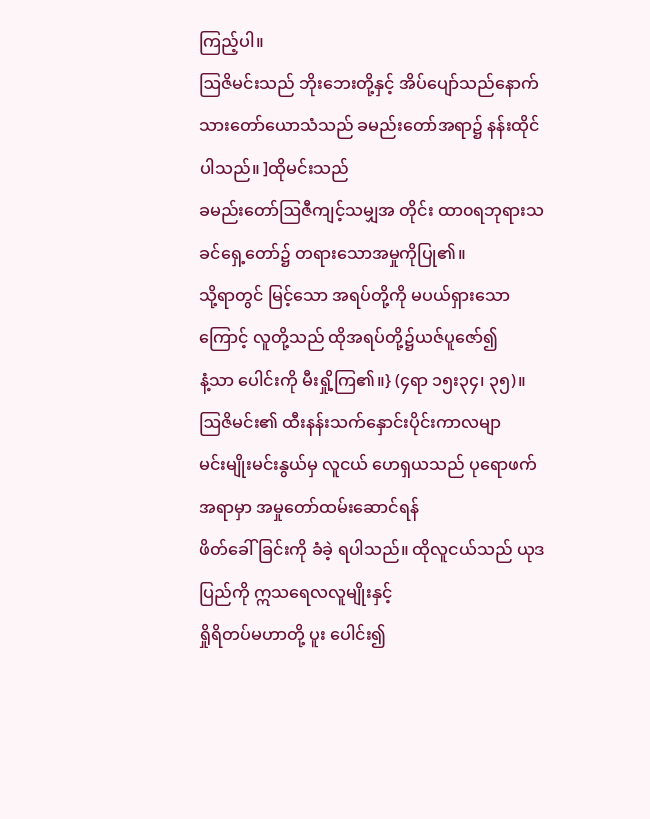ကြည့်ပါ။
ဩဇိမင်းသည် ဘိုးဘေးတို့နှင့် အိပ်ပျော်သည်နောက်
သားတော်ယောသံသည် ခမည်းတော်အရာ၌ နန်းထိုင်ပါသည်။ ]ထိုမင်းသည်
ခမည်းတော်ဩဇီကျင့်သမျှအ တိုင်း ထာ၀ရဘုရားသခင်ရှေ့တော်၌ တရားသောအမှုကိုပြု၏။
သို့ရာတွင် မြင့်သော အရပ်တို့ကို မပယ်ရှားသောကြောင့် လူတို့သည် ထိုအရပ်တို့၌ယဇ်ပူဇော်၍
နံ့သာ ပေါင်းကို မီးရှို့ကြ၏။} (၄ရာ ၁၅း၃၄၊ ၃၅)။
ဩဇိမင်း၏ ထီးနန်းသက်နှောင်းပိုင်းကာလမျာ
မင်းမျိုးမင်းနွယ်မှ လူငယ် ဟေရှယသည် ပုရောဖက်အရာမှာ အမှုတော်ထမ်းဆောင်ရန်
ဖိတ်ခေါ်ခြင်းကို ခံခဲ့ ရပါသည်။ ထိုလူငယ်သည် ယုဒပြည်ကို ဣသရေလလူမျိုးနှင့်
ရှိုရိတပ်မဟာတို့ ပူး ပေါင်း၍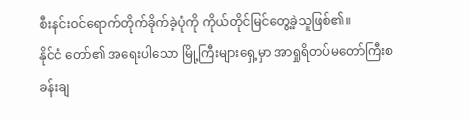စီးနင်းဝင်ရောက်တိုက်ခိုက်ခဲ့ပုံကို ကိုယ်တိုင်မြင်တွေ့ခဲ့သူဖြစ်၏။
နိုင်ငံ တော်၏ အရေးပါသော မြို့ကြီးများရှေ့မှာ အာရှုရိတပ်မတော်ကြီးစခန်းချ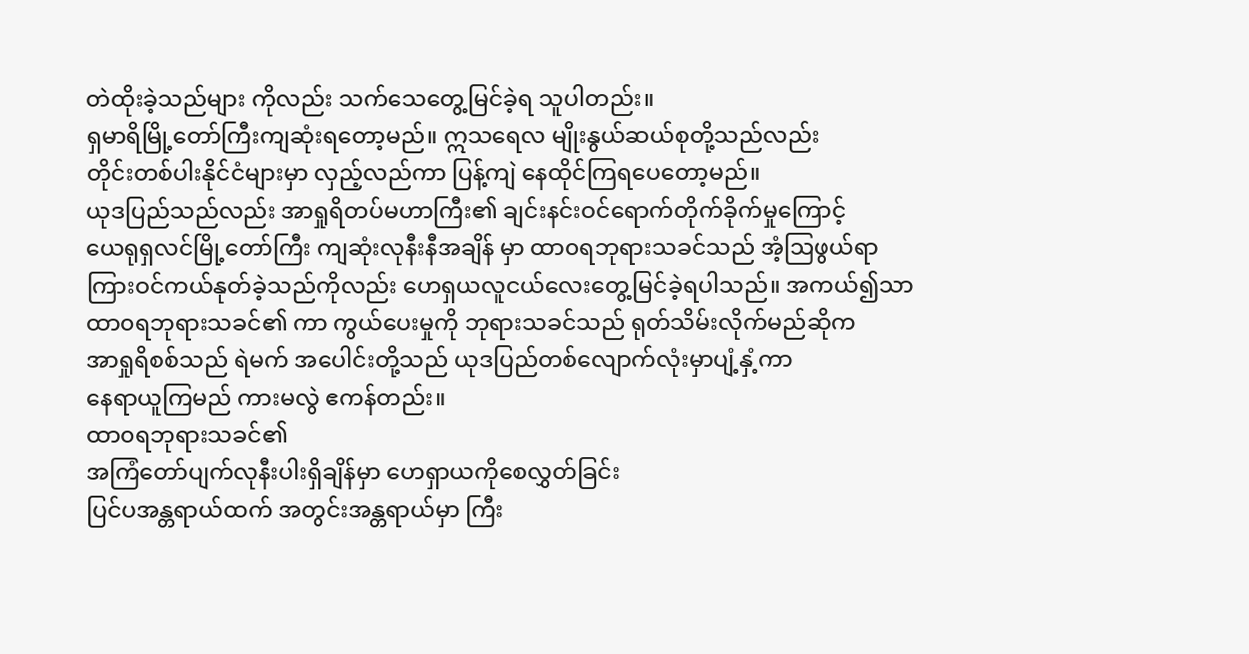တဲထိုးခဲ့သည်များ ကိုလည်း သက်သေတွေ့မြင်ခဲ့ရ သူပါတည်း။
ရှမာရိမြို့တော်ကြီးကျဆုံးရတော့မည်။ ဣသရေလ မျိုးနွယ်ဆယ်စုတို့သည်လည်း
တိုင်းတစ်ပါးနိုင်ငံများမှာ လှည့်လည်ကာ ပြန့်ကျဲ နေထိုင်ကြရပေတော့မည်။
ယုဒပြည်သည်လည်း အာရှုရိတပ်မဟာကြီး၏ ချင်းနင်းဝင်ရောက်တိုက်ခိုက်မှုကြောင့်
ယေရုရှလင်မြို့တော်ကြီး ကျဆုံးလုနီးနီအချိန် မှာ ထာ၀ရဘုရားသခင်သည် အံ့ဩဖွယ်ရာ
ကြားဝင်ကယ်နုတ်ခဲ့သည်ကိုလည်း ဟေရှယလူငယ်လေးတွေ့မြင်ခဲ့ရပါသည်။ အကယ်၍သာ
ထာ၀ရဘုရားသခင်၏ ကာ ကွယ်ပေးမှုကို ဘုရားသခင်သည် ရုတ်သိမ်းလိုက်မည်ဆိုက
အာရှုရိစစ်သည် ရဲမက် အပေါင်းတို့သည် ယုဒပြည်တစ်လျောက်လုံးမှာပျံ့နှံ့ကာ
နေရာယူကြမည် ကားမလွဲ ဧကန်တည်း။
ထာ၀ရဘုရားသခင်၏
အကြံတော်ပျက်လုနီးပါးရှိချိန်မှာ ဟေရှာယကိုစေလွှတ်ခြင်း
ပြင်ပအန္တရာယ်ထက် အတွင်းအန္တရာယ်မှာ ကြီး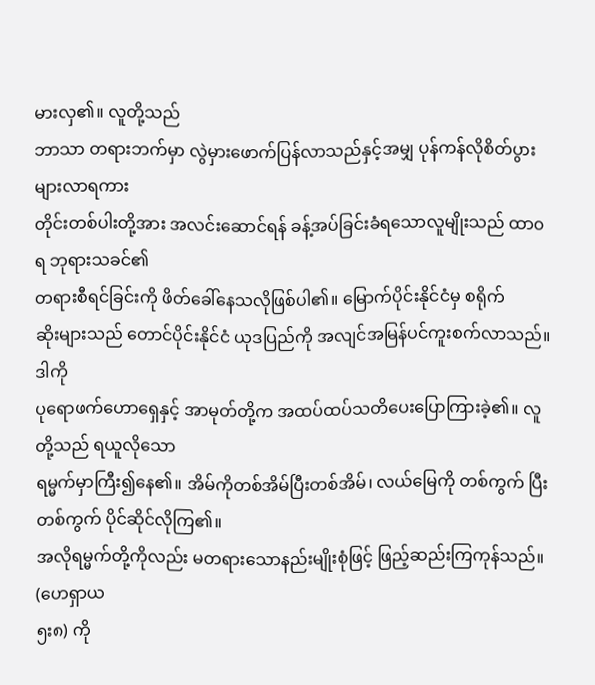မားလှ၏။ လူတို့သည်
ဘာသာ တရားဘက်မှာ လွဲမှားဖောက်ပြန်လာသည်နှင့်အမျှ ပုန်ကန်လိုစိတ်ပွားများလာရကား
တိုင်းတစ်ပါးတို့အား အလင်းဆောင်ရန် ခန့်အပ်ခြင်းခံရသောလူမျိုးသည် ထာ၀ရ ဘုရားသခင်၏
တရားစီရင်ခြင်းကို ဖိတ်ခေါ်နေသလိုဖြစ်ပါ၏။ မြောက်ပိုင်းနိုင်ငံမှ စရိုက်
ဆိုးများသည် တောင်ပိုင်းနိုင်ငံ ယုဒပြည်ကို အလျင်အမြန်ပင်ကူးစက်လာသည်။ ဒါကို
ပုရောဖက်ဟောရှေနှင့် အာမုတ်တို့က အထပ်ထပ်သတိပေးပြောကြားခဲ့၏။ လူတို့သည် ရယူလိုသော
ရမ္မက်မှာကြီး၍နေ၏။ အိမ်ကိုတစ်အိမ်ပြီးတစ်အိမ်၊ လယ်မြေကို တစ်ကွက် ပြီးတစ်ကွက် ပိုင်ဆိုင်လိုကြ၏။
အလိုရမ္မက်တို့ကိုလည်း မတရားသောနည်းမျိုးစုံဖြင့် ဖြည့်ဆည်းကြကုန်သည်။ (ဟေရှာယ
၅း၈) ကို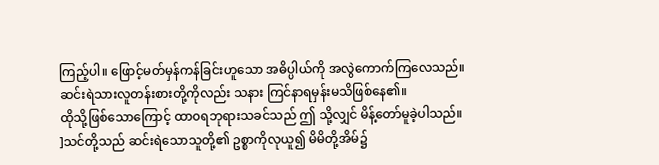ကြည့်ပါ။ ဖြောင့်မတ်မှန်ကန်ခြင်းဟူသော အဓိပ္ပါယ်ကို အလွဲကောက်ကြလေသည်။
ဆင်းရဲသားလူတန်းစားတို့ကိုလည်း သနား ကြင်နာရမှန်းမသိဖြစ်နေ၏။
ထိုသို့ဖြစ်သောကြောင့် ထာ၀ရဘုရားသခင်သည် ဤ သို့လျှင် မိန့်တော်မူခဲ့ပါသည်။
]သင်တို့သည် ဆင်းရဲသောသူတို့၏ ဥစ္စာကိုလုယူ၍ မိမိတို့အိမ်၌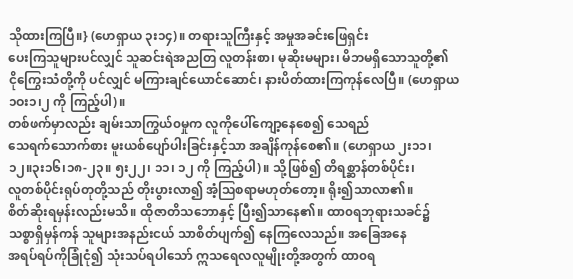သိုထားကြပြီ။} (ဟေရှာယ ၃း၁၄)။ တရားသူကြီးနှင့် အမှုအခင်းဖြေရှင်း
ပေးကြသူများပင်လျှင် သူဆင်းရဲအညတြ လူတန်းစာ၊ မုဆိုးမများ၊ မိဘမရှိသောသူတို့၏
ငိုကြွေးသံတို့ကို ပင်လျှင် မကြားချင်ယောင်ဆောင်၊ နားပိတ်ထားကြကုန်လေပြီ။ (ဟေရှာယ
၁ဝး၁၊၂ ကို ကြည့်ပါ)။
တစ်ဖက်မှာလည်း ချမ်းသာကြွယ်၀မှုက လူကိုပေါ်ကျော့နေစေ၍ သေရည်
သေရက်သောက်စား မူးယစ်ပျော်ပါးခြင်းနှင့်သာ အချိန်ကုန်စေ၏။ (ဟေရှာယ ၂း၁၁၊
၁၂။၃း၁၆၊၁၈-၂၃။ ၅း၂၂၊ ၁၁၊ ၁၂ ကို ကြည့်ပါ)။ သို့ဖြစ်၍ တိရစ္ဆာန်တစ်ပိုင်း၊
လူတစ်ပိုင်းရုပ်တုတို့သည် တိုးပွားလာ၍ အံ့ဩစရာမဟုတ်တော့။ ရိုး၍သာလာ၏။
စိတ်ဆိုးရမှန်းလည်းမသိ။ ထိုဇာတိသဘောနှင့် ပြီး၍သာနေ၏။ ထာ၀ရဘုရားသခင်၌
သစ္စာရှိမှန်ကန် သူများအနည်းငယ် သာစိတ်ပျက်၍ နေကြလေသည်။ အခြေအနေ
အရပ်ရပ်ကိုခြုံငုံ၍ သုံးသပ်ရပါသော် ဣသရေလလူမျိုးတို့အတွက် ထာ၀ရ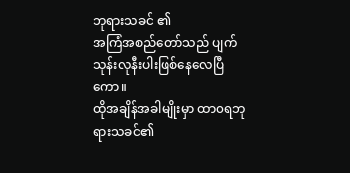ဘုရားသခင် ၏
အကြံအစည်တော်သည် ပျက်သုန်းလုနီးပါးဖြစ်နေလေပြီကော။
ထိုအချိန်အခါမျိုးမှာ ထာ၀ရဘုရားသခင်၏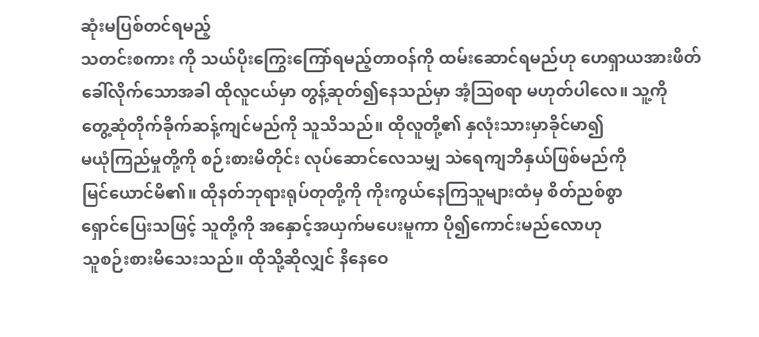ဆုံးမပြစ်တင်ရမည့်
သတင်းစကား ကို သယ်ပိုးကြွေးကြော်ရမည့်တာဝန်ကို ထမ်းဆောင်ရမည်ဟု ဟေရှာယအားဖိတ်
ခေါ်လိုက်သောအခါ ထိုလူငယ်မှာ တွန့်ဆုတ်၍နေသည်မှာ အံ့ဩစရာ မဟုတ်ပါလေ။ သူ့ကို
တွေ့ဆုံတိုက်ခိုက်ဆန့်ကျင်မည်ကို သူသိသည်။ ထိုလူတို့၏ နှလုံးသားမှာခိုင်မာ၍
မယုံကြည်မှုတို့ကို စဉ်းစားမိတိုင်း လုပ်ဆောင်လေသမျှ သဲရေကျဘိနှယ်ဖြစ်မည်ကို
မြင်ယောင်မိ၏။ ထိုနတ်ဘုရားရုပ်တုတို့ကို ကိုးကွယ်နေကြသူများထံမှ စိတ်ညစ်စွာ
ရှောင်ပြေးသဖြင့် သူတို့ကို အနှောင့်အယှက်မပေးမူကာ ပို၍ကောင်းမည်လောဟု
သူစဉ်းစားမိသေးသည်။ ထိုသို့ဆိုလျှင် နိနေဝေ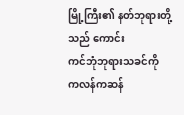မြို့ကြီး၏ နတ်ဘုရားတို့သည် ကောင်း
ကင်ဘုံဘုရားသခင်ကို ကလန်ကဆန်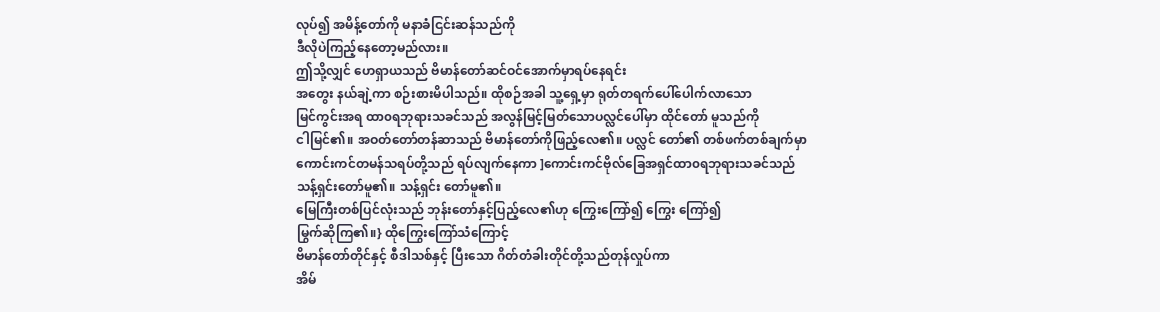လုပ်၍ အမိန့်တော်ကို မနာခံငြင်းဆန်သည်ကို
ဒီလိုပဲကြည့်နေတော့မည်လား။
ဤသို့လျှင် ဟေရှာယသည် ဗိမာန်တော်ဆင်ဝင်အောက်မှာရပ်နေရင်း
အတွေး နယ်ချဲ့ကာ စဉ်းစားမိပါသည်။ ထိုစဉ်အခါ သူ့ရှေ့မှာ ရုတ်တရက်ပေါ်ပေါက်လာသော
မြင်ကွင်းအရ ထာ၀ရဘုရားသခင်သည် အလွန်မြင့်မြတ်သောပလ္လင်ပေါ်မှာ ထိုင်တော် မူသည်ကို
ငါမြင်၏။ အဝတ်တော်တန်ဆာသည် ဗိမာန်တော်ကိုဖြည့်လေ၏။ ပလ္လင် တော်၏ တစ်ဖက်တစ်ချက်မှာ
ကောင်းကင်တမန်သရပ်တို့သည် ရပ်လျက်နေကာ ]ကောင်းကင်ဗိုလ်ခြေအရှင်ထာ၀ရဘုရားသခင်သည်
သန့်ရှင်းတော်မူ၏။ သန့်ရှင်း တော်မူ၏။
မြေကြီးတစ်ပြင်လုံးသည် ဘုန်းတော်နှင့်ပြည့်လေ၏ဟု ကြွေးကြော်၍ ကြွေး ကြော်၍
မြွက်ဆိုကြ၏။} ထိုကြွေးကြော်သံကြောင့်
ဗိမာန်တော်တိုင်နှင့် စီဒါသစ်နှင့် ပြီးသော ဂိတ်တံခါးတိုင်တို့သည်တုန်လှုပ်ကာ
အိမ်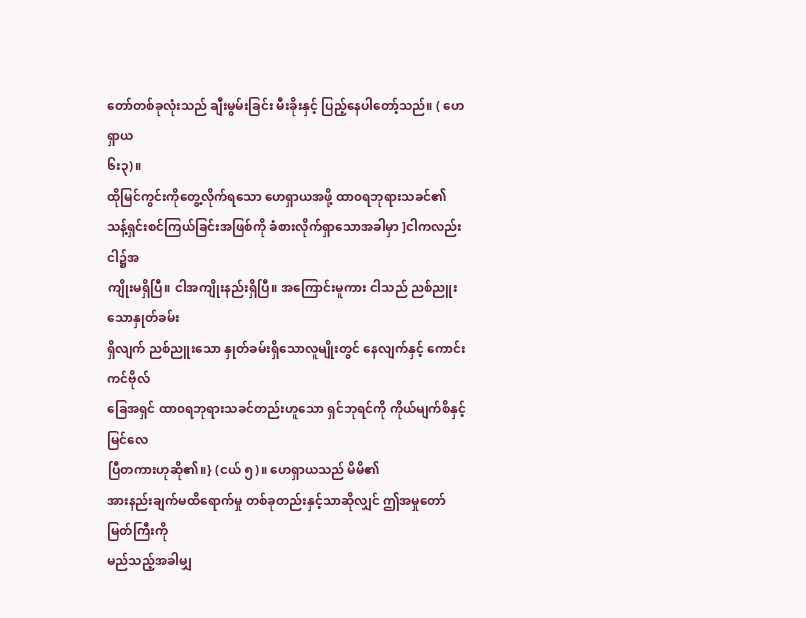တော်တစ်ခုလုံးသည် ချီးမွမ်းခြင်း မီးခိုးနှင့် ပြည့်နေပါတော့်သည်။ ( ဟေရှာယ
၆း၃)။
ထိုမြင်ကွင်းကိုတွေ့လိုက်ရသော ဟေရှာယအဖို့ ထာ၀ရဘုရားသခင်၏
သန့်ရှင်းစင်ကြယ်ခြင်းအဖြစ်ကို ခံစားလိုက်ရှာသောအခါမှာ ]ငါကလည်း ငါ၌အ
ကျိုးမရှိပြီ။ ငါအကျိုးနည်းရှိပြီ။ အကြောင်းမူကား ငါသည် ညစ်ညူးသောနှုတ်ခမ်း
ရှိလျက် ညစ်ညူးသော နှုတ်ခမ်းရှိသောလူမျိုးတွင် နေလျက်နှင့် ကောင်းကင်ဗိုလ်
ခြေအရှင် ထာ၀ရဘုရားသခင်တည်းဟူသော ရှင်ဘုရင်ကို ကိုယ်မျက်စိနှင့် မြင်လေ
ပြီတကားဟုဆို၏။} (ငယ် ၅)။ ဟေရှာယသည် မိမိ၏
အားနည်းချက်မထိရောက်မှု တစ်ခုတည်းနှင့်သာဆိုလျှင် ဤအမှုတော်မြတ်ကြီးကို
မည်သည့်အခါမျှ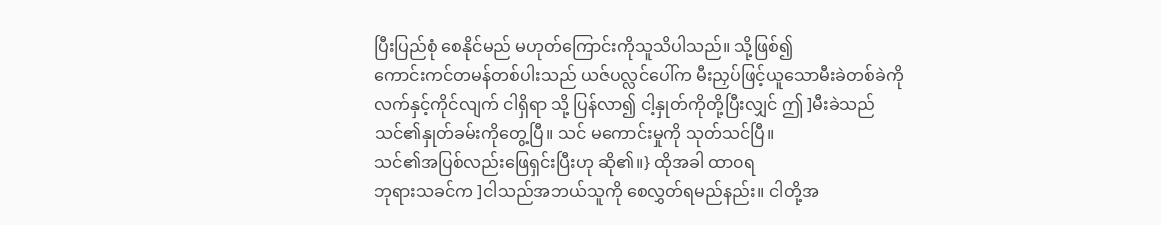ပြီးပြည်စုံ စေနိုင်မည် မဟုတ်ကြောင်းကိုသူသိပါသည်။ သို့ဖြစ်၍
ကောင်းကင်တမန်တစ်ပါးသည် ယဇ်ပလ္လင်ပေါ်က မီးညှပ်ဖြင့်ယူသောမီးခဲတစ်ခဲကို
လက်နှင့်ကိုင်လျက် ငါရှိရာ သို့ ပြန်လာ၍ ငါ့နှုတ်ကိုတို့ပြီးလျှင် ဤ ]မီးခဲသည်
သင်၏နှုတ်ခမ်းကိုတွေ့ပြီ။ သင် မကောင်းမှုကို သုတ်သင်ပြီ။
သင်၏အပြစ်လည်းဖြေရှင်းပြီးဟု ဆို၏။} ထိုအခါ ထာ၀ရ
ဘုရားသခင်က ]ငါသည်အဘယ်သူကို စေလွှတ်ရမည်နည်း။ ငါတို့အ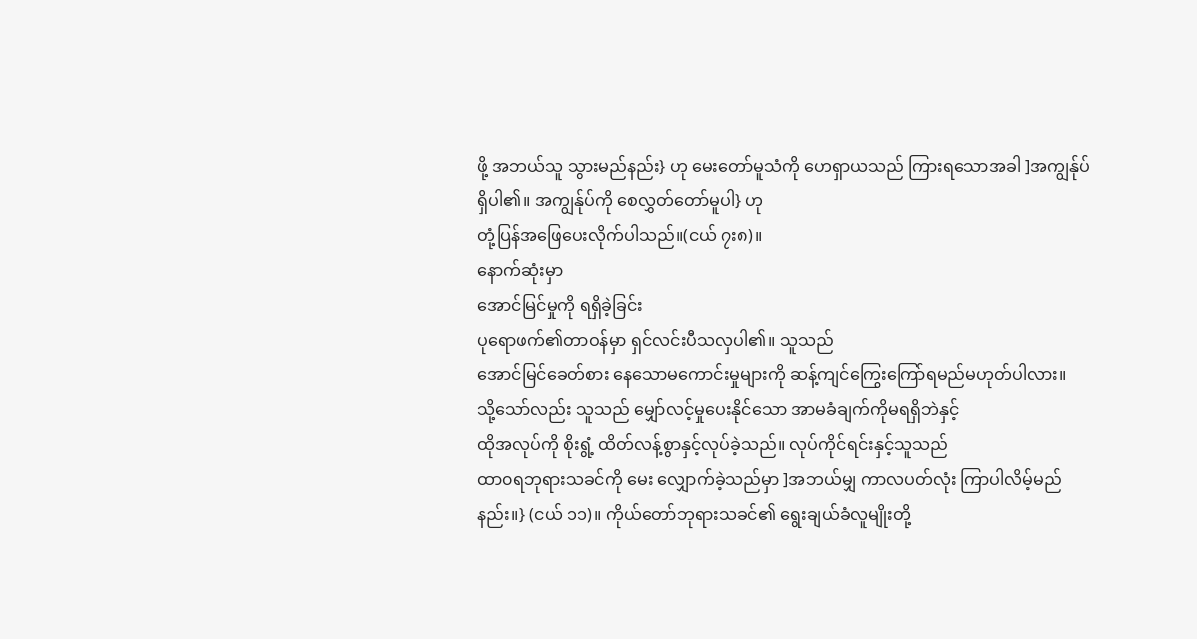ဖို့ အဘယ်သူ သွားမည်နည်း} ဟု မေးတော်မူသံကို ဟေရှာယသည် ကြားရသောအခါ ]အကျွန်ုပ်
ရှိပါ၏။ အကျွန်ုပ်ကို စေလွှတ်တော်မူပါ} ဟု
တုံ့ပြန်အဖြေပေးလိုက်ပါသည်။(ငယ် ၇း၈)။
နောက်ဆုံးမှာ
အောင်မြင်မှုကို ရရှိခဲ့ခြင်း
ပုရောဖက်၏တာဝန်မှာ ရှင်လင်းပီသလှပါ၏။ သူသည်
အောင်မြင်ခေတ်စား နေသောမကောင်းမှုများကို ဆန့်ကျင်ကြွေးကြော်ရမည်မဟုတ်ပါလား။
သို့သော်လည်း သူသည် မျှော်လင့်မှုပေးနိုင်သော အာမခံချက်ကိုမရရှိဘဲနှင့်
ထိုအလုပ်ကို စိုးရွံ့ ထိတ်လန့်စွာနှင့်လုပ်ခဲ့သည်။ လုပ်ကိုင်ရင်းနှင့်သူသည်
ထာ၀ရဘုရားသခင်ကို မေး လျှောက်ခဲ့သည်မှာ ]အဘယ်မျှ ကာလပတ်လုံး ကြာပါလိမ့်မည်နည်း။} (ငယ် ၁၁)။ ကိုယ်တော်ဘုရားသခင်၏ ရွေးချယ်ခံလူမျိုးတို့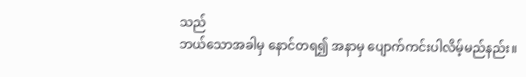သည်
ဘယ်သောအခါမှ နောင်တရ၍ အနာမှ ပျောက်ကင်းပါလိမ့်မည်နည်း။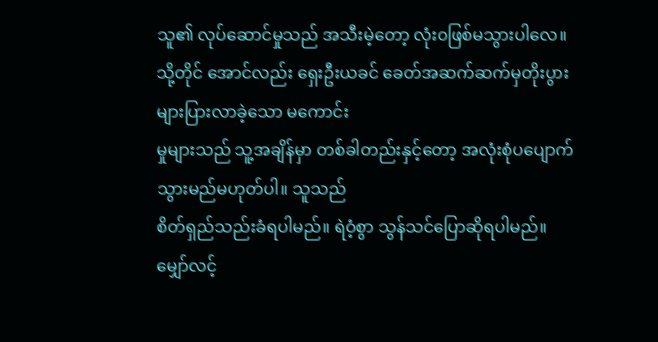သူ၏ လုပ်ဆောင်မှုသည် အသီးမဲ့တော့ လုံး၀ဖြစ်မသွားပါလေ။
သို့တိုင် အောင်လည်း ရှေးဦးယခင် ခေတ်အဆက်ဆက်မှတိုးပွားများပြားလာခဲ့သော မကောင်း
မှုများသည် သူ့အချိန်မှာ တစ်ခါတည်းနှင့်တော့ အလုံးစုံပပျောက်သွားမည်မဟုတ်ပါ။ သူသည်
စိတ်ရှည်သည်းခံရပါမည်။ ရဲဝံ့စွာ သွန်သင်ပြောဆိုရပါမည်။ မျှော်လင့်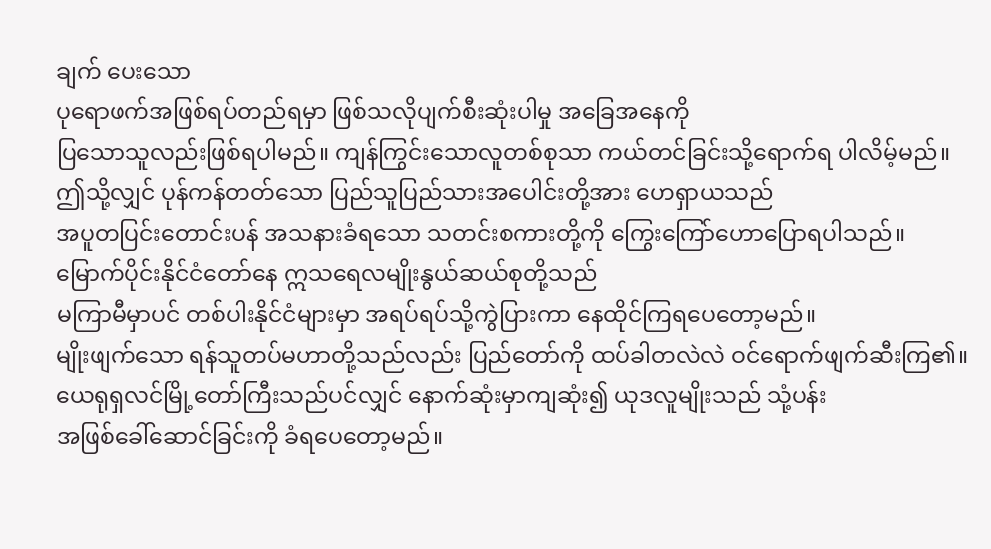ချက် ပေးသော
ပုရောဖက်အဖြစ်ရပ်တည်ရမှာ ဖြစ်သလိုပျက်စီးဆုံးပါမှု အခြေအနေကို
ပြသောသူလည်းဖြစ်ရပါမည်။ ကျန်ကြွင်းသောလူတစ်စုသာ ကယ်တင်ခြင်းသို့ရောက်ရ ပါလိမ့်မည်။
ဤသို့လျှင် ပုန်ကန်တတ်သော ပြည်သူပြည်သားအပေါင်းတို့အား ဟေရှာယသည်
အပူတပြင်းတောင်းပန် အသနားခံရသော သတင်းစကားတို့ကို ကြွေးကြော်ဟောပြောရပါသည်။
မြောက်ပိုင်းနိုင်ငံတော်နေ ဣသရေလမျိုးနွယ်ဆယ်စုတို့သည်
မကြာမီမှာပင် တစ်ပါးနိုင်ငံများမှာ အရပ်ရပ်သို့ကွဲပြားကာ နေထိုင်ကြရပေတော့မည်။
မျိုးဖျက်သော ရန်သူတပ်မဟာတို့သည်လည်း ပြည်တော်ကို ထပ်ခါတလဲလဲ ဝင်ရောက်ဖျက်ဆီးကြ၏။
ယေရုရှလင်မြို့တော်ကြီးသည်ပင်လျှင် နောက်ဆုံးမှာကျဆုံး၍ ယုဒလူမျိုးသည် သုံ့ပန်း
အဖြစ်ခေါ်ဆောင်ခြင်းကို ခံရပေတော့မည်။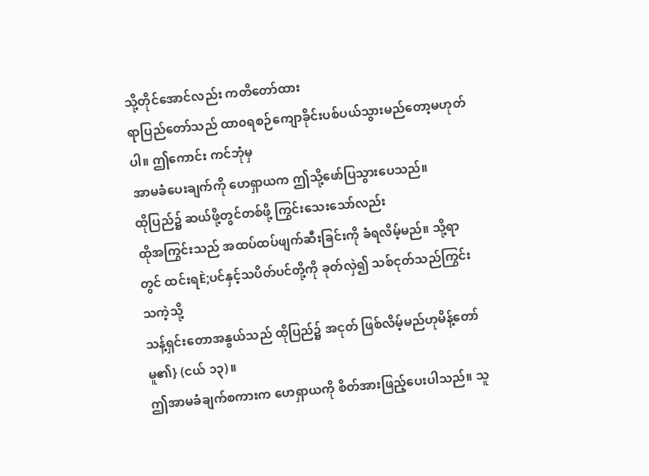သို့တိုင်အောင်လည်း ကတိတော်ထား
ရာပြည်တော်သည် ထာ၀ရစဉ်ကျောခိုင်းပစ်ပယ်သွားမည်တော့မဟုတ်ပါ။ ဤကောင်း ကင်ဘုံမှ
အာမခံပေးချက်ကို ဟေရှာယက ဤသို့ဖော်ပြသွားပေသည်။
ထိုပြည်၌ ဆယ်ဖို့တွင်တစ်ဖို့ ကြွင်းသေးသော်လည်း
ထိုအကြွင်းသည် အထပ်ထပ်ဖျက်ဆီးခြင်းကို ခံရလိမ့်မည်။ သို့ရာတွင် ထင်းရÈ;ပင်နှင့်သပိတ်ပင်တို့ကို ခုတ်လှဲ၍ သစ်ငုတ်သည်ကြွင်းသကဲ့သို့
သန့်ရှင်းတောအနွယ်သည် ထိုပြည်၌ အငုတ် ဖြစ်လိမ့်မည်ဟုမိန့်တော်မူ၏} (ငယ် ၁၃)။
ဤအာမခံချက်စကားက ဟေရှာယကို စိတ်အားဖြည့်ပေးပါသည်။ သူ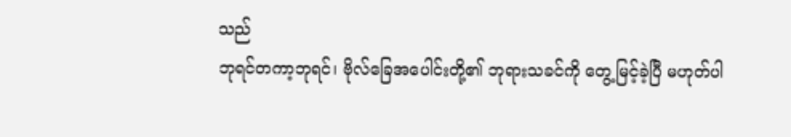သည်
ဘုရင်တကာ့ဘုရင်၊ ဗိုလ်ခြေအပေါင်းတို့၏ ဘုရားသခင်ကို တွေ့မြင့်ခဲ့ပြီ မဟုတ်ပါ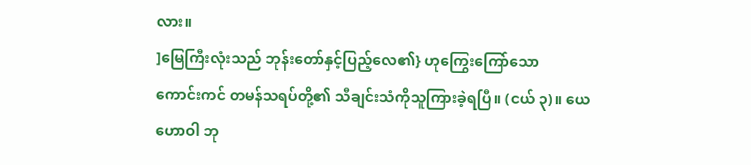လား။
]မြေကြီးလုံးသည် ဘုန်းတော်နှင့်ပြည့်လေ၏} ဟုကြွေးကြော်သော
ကောင်းကင် တမန်သရပ်တို့၏ သီချင်းသံကိုသူကြားခဲ့ရပြီ။ (ငယ် ၃)။ ယေဟောဝါ ဘု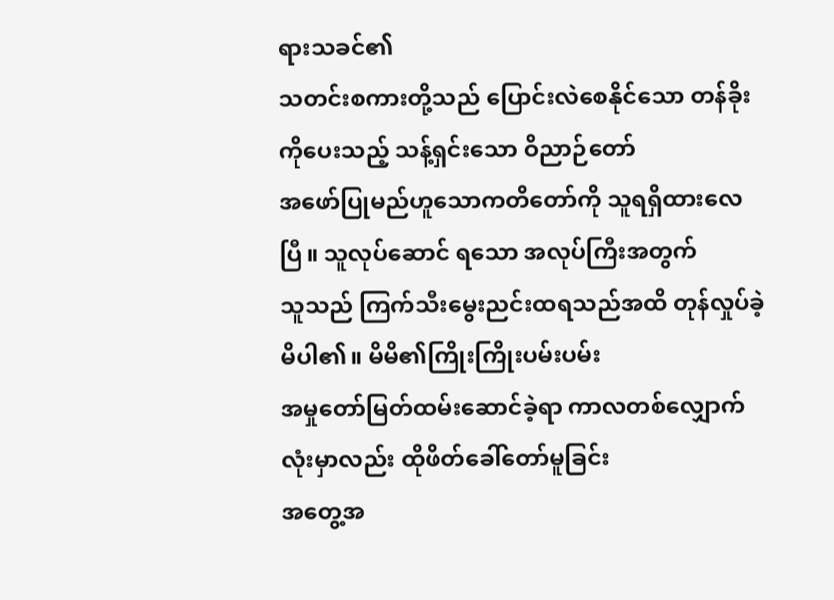ရားသခင်၏
သတင်းစကားတို့သည် ပြောင်းလဲစေနိုင်သော တန်ခိုးကိုပေးသည့် သန့်ရှင်းသော ဝိညာဉ်တော်
အဖော်ပြုမည်ဟူသောကတိတော်ကို သူရရှိထားလေပြီ။ သူလုပ်ဆောင် ရသော အလုပ်ကြီးအတွက်
သူသည် ကြက်သီးမွေးညင်းထရသည်အထိ တုန်လှုပ်ခဲ့ မိပါ၏။ မိမိ၏ကြိုးကြိုးပမ်းပမ်း
အမှုတော်မြတ်ထမ်းဆောင်ခဲ့ရာ ကာလတစ်လျှောက် လုံးမှာလည်း ထိုဖိတ်ခေါ်တော်မူခြင်း
အတွေ့အ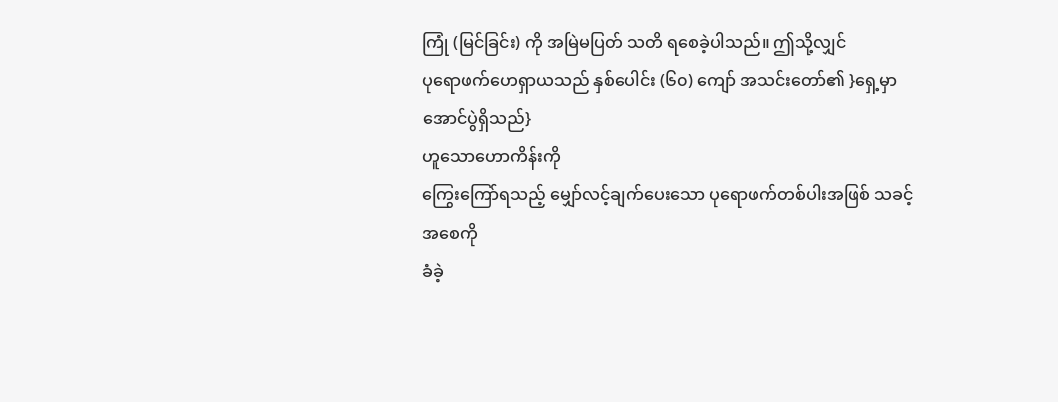ကြုံ (မြင်ခြင်း) ကို အမြဲမပြတ် သတိ ရစေခဲ့ပါသည်။ ဤသို့လျှင်
ပုရောဖက်ဟေရှာယသည် နှစ်ပေါင်း (၆၀) ကျော် အသင်းတော်၏ }ရှေ့မှာအောင်ပွဲရှိသည်}
ဟူသောဟောကိန်းကို
ကြွေးကြော်ရသည့် မျှော်လင့်ချက်ပေးသော ပုရောဖက်တစ်ပါးအဖြစ် သခင့်အစေကို
ခံခဲ့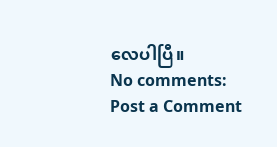လေပါပြီ။
No comments:
Post a Comment